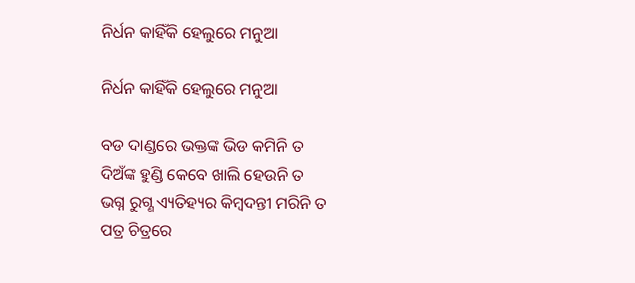ନିର୍ଧନ କାହିଁକି ହେଲୁରେ ମନୁଆ

ନିର୍ଧନ କାହିଁକି ହେଲୁରେ ମନୁଆ

ବଡ ଦାଣ୍ଡରେ ଭକ୍ତଙ୍କ ଭିଡ କମିନି ତ
ଦିଅଁଙ୍କ ହୁଣ୍ଡି କେବେ ଖାଲି ହେଉନି ତ
ଭଗ୍ନ ରୁଗ୍ଣ ଏ୍ୟତିହ୍ୟର କିମ୍ବଦନ୍ତୀ ମରିନି ତ
ପତ୍ର ଚିତ୍ରରେ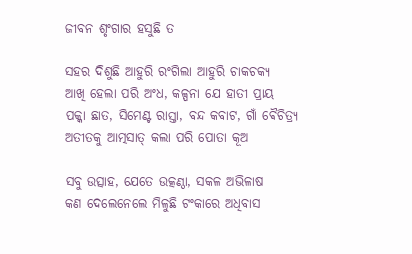ଜୀବନ ଶୃଂଗାର ହସୁଛି ତ

ସହର ଦିଶୁଛି ଆହୁରି ରଂଗିଲା ଆହୁରି ଚାକଚକ୍ୟ
ଆଖି ହେଲା ପରି ଅଂଧ, କଳ୍ପନା ଯେ ହାତୀ ପ୍ରାୟ
ପକ୍କା ଛାତ, ସିମେଣ୍ଟ ରାସ୍ତା, ବନ୍ଦ କବାଟ, ଗାଁ ଵୈଚିତ୍ର୍ୟ
ଅତୀତକୁ ଆତ୍ମସାତ୍ କଲା ପରି ପୋତା କୂଅ

ସବୁ ଉତ୍ସାହ, ଯେତେ ଉତ୍କଣ୍ଠା, ସକଳ ଅଭିଳାଷ
କଣ ଦେଲେନେଲେ ମିଳୁଛି ଟଂକାରେ ଅଧିବାସ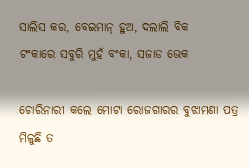ସାଲିସ କର, ବେଇମାନ୍ ହୁଅ, ଦଲାଲି ବିକ
ଟଂକାରେ ସବୁରି ମୁହଁ ବଂକା, ସଜାଡ ଭେକ

ଚୋରିନାରୀ କଲେ ମୋଟା ରୋଜଗାରର ବୁଝାମଣା ପତ୍ର ମିଳୁଛି ତ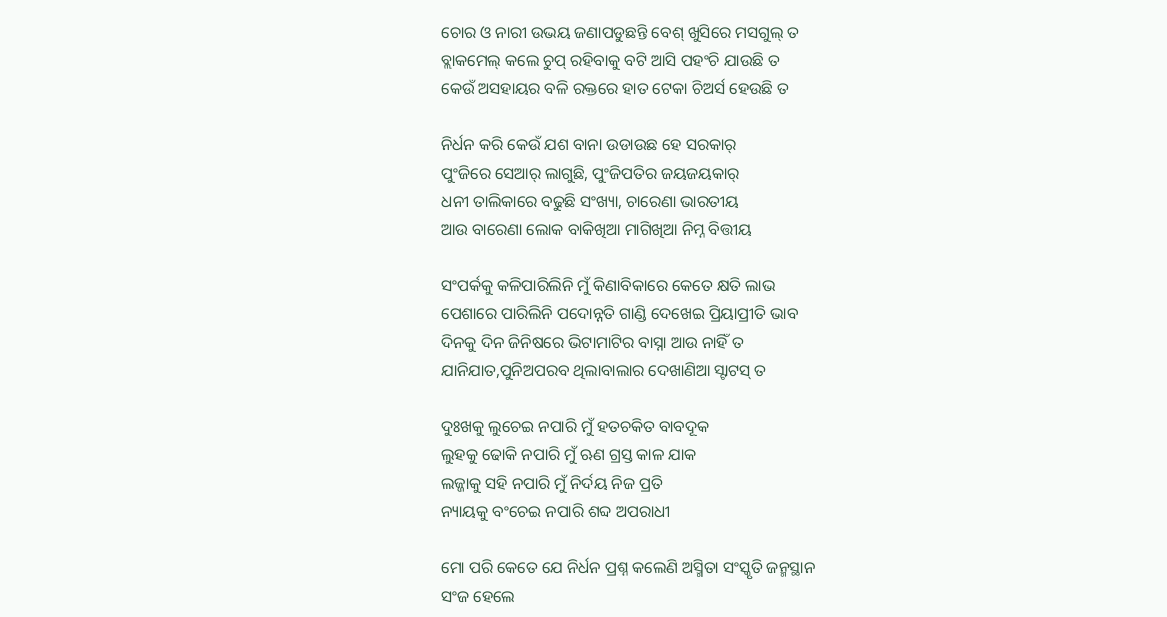ଚୋର ଓ ନାରୀ ଉଭୟ ଜଣାପଡୁଛନ୍ତି ବେଶ୍ ଖୁସିରେ ମସଗୁଲ୍ ତ
ବ୍ଲାକମେଲ୍ କଲେ ଚୁପ୍ ରହିବାକୁ ବଟି ଆସି ପହଂଚି ଯାଉଛି ତ
କେଉଁ ଅସହାୟର ବଳି ରକ୍ତରେ ହାତ ଟେକା ଚିଅର୍ସ ହେଉଛି ତ

ନିର୍ଧନ କରି କେଉଁ ଯଶ ବାନା ଉଡାଉଛ ହେ ସରକାର୍
ପୁଂଜିରେ ସେଆର୍ ଲାଗୁଛି, ପୁଂଜିପତିର ଜୟଜୟକାର୍
ଧନୀ ତାଲିକାରେ ବଢୁଛି ସଂଖ୍ୟା, ଚାରେଣା ଭାରତୀୟ
ଆଉ ବାରେଣା ଲୋକ ବାକିଖିଆ ମାଗିଖିଆ ନିମ୍ନ ବିତ୍ତୀୟ

ସଂପର୍କକୁ କଳିପାରିଲିନି ମୁଁ କିଣାବିକାରେ କେତେ କ୍ଷତି ଲାଭ
ପେଶାରେ ପାରିଲିନି ପଦୋନ୍ନତି ଗାଣ୍ଡି ଦେଖେଇ ପ୍ରିୟାପ୍ରୀତି ଭାବ
ଦିନକୁ ଦିନ ଜିନିଷରେ ଭିଟାମାଟିର ବାସ୍ନା ଆଉ ନାହିଁ ତ
ଯାନିଯାତ,ପୁନିଅପରବ ଥିଲାବାଲାର ଦେଖାଣିଆ ସ୍ଟାଟସ୍ ତ

ଦୁଃଖକୁ ଲୁଚେଇ ନପାରି ମୁଁ ହତଚକିତ ବାବଦୂକ
ଲୁହକୁ ଢୋକି ନପାରି ମୁଁ ଋଣ ଗ୍ରସ୍ତ କାଳ ଯାକ
ଲଜ୍ଜାକୁ ସହି ନପାରି ମୁଁ ନିର୍ଦୟ ନିଜ ପ୍ରତି
ନ୍ୟାୟକୁ ବଂଚେଇ ନପାରି ଶବ୍ଦ ଅପରାଧୀ

ମୋ ପରି କେତେ ଯେ ନିର୍ଧନ ପ୍ରଶ୍ନ କଲେଣି ଅସ୍ମିତା ସଂସ୍କୃତି ଜନ୍ମସ୍ଥାନ
ସଂଜ ହେଲେ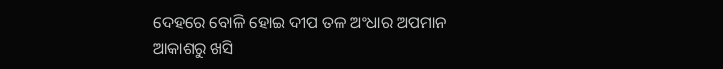ଦେହରେ ବୋଳି ହୋଇ ଦୀପ ତଳ ଅଂଧାର ଅପମାନ
ଆକାଶରୁ ଖସି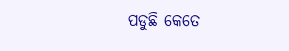ପଡୁଛି କେତେ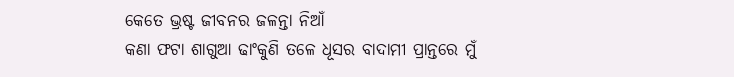କେତେ ଭ୍ରଷ୍ଟ ଜୀବନର ଜଳନ୍ତା ନିଆଁ
କଣା ଫଟା ଶାଗୁଆ ଢାଂକୁଣି ତଳେ ଧୂସର ବାଦାମୀ ପ୍ରାନ୍ତରେ ମୁଁ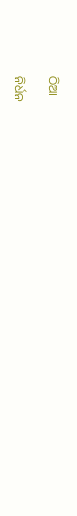ଠିଆ

ନିର୍ଧନ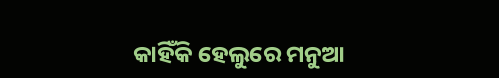କାହିଁକି ହେଲୁରେ ମନୁଆ